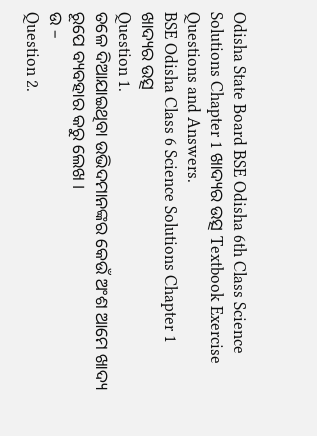Odisha State Board BSE Odisha 6th Class Science Solutions Chapter 1 ଖାଦ୍ୟର ଉତ୍ସ Textbook Exercise Questions and Answers.
BSE Odisha Class 6 Science Solutions Chapter 1 ଖାଦ୍ୟର ଉତ୍ସ
Question 1.
ତଳେ ଦିଆଯାଇଥିବା ଉଭିଦମାନଙ୍କର କେଉଁ ଅଂଶ ଆମେ ଖାଦ୍ୟ ରୂପେ ବ୍ୟବହାର କରୁ ଲେଖ ।
ଉ –
Question 2.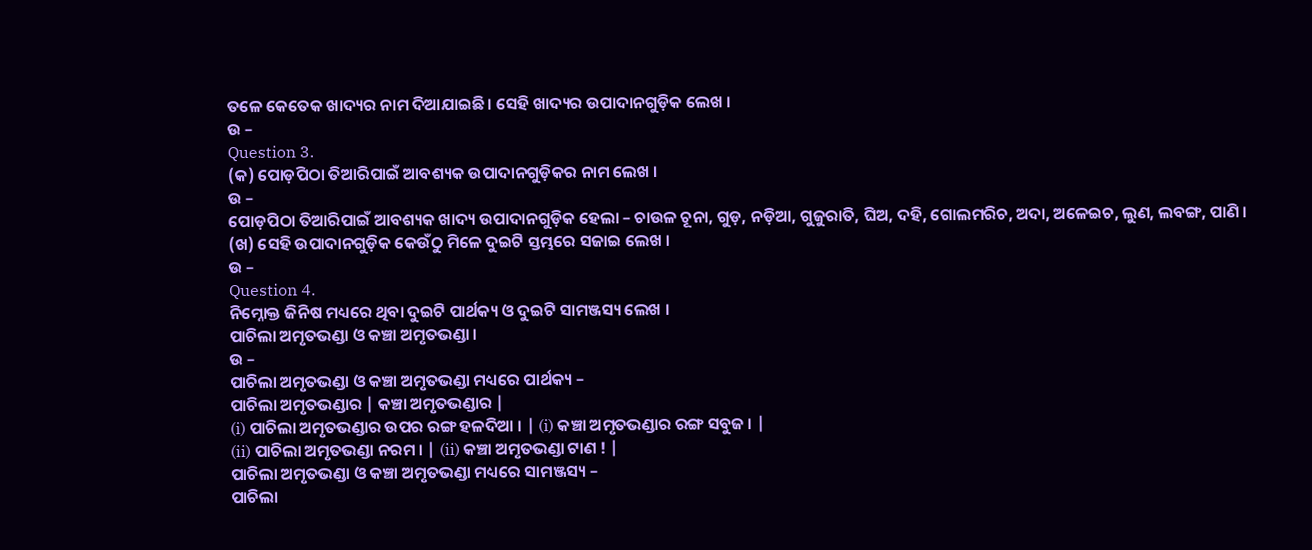ତଳେ କେତେକ ଖାଦ୍ୟର ନାମ ଦିଆଯାଇଛି । ସେହି ଖାଦ୍ୟର ଉପାଦାନଗୁଡ଼ିକ ଲେଖ ।
ଉ –
Question 3.
(କ) ପୋଡ଼ପିଠା ତିଆରିପାଇଁ ଆବଶ୍ୟକ ଉପାଦାନଗୁଡ଼ିକର ନାମ ଲେଖ ।
ଉ –
ପୋଡ଼ପିଠା ତିଆରିପାଇଁ ଆବଶ୍ୟକ ଖାଦ୍ୟ ଉପାଦାନଗୁଡ଼ିକ ହେଲା – ଚାଉଳ ଚୂନା, ଗୁଡ଼, ନଡ଼ିଆ, ଗୁଜୁରାତି, ଘିଅ, ଦହି, ଗୋଲମରିଚ, ଅଦା, ଅଳେଇଚ, ଲୁଣ, ଲବଙ୍ଗ, ପାଣି ।
(ଖ) ସେହି ଉପାଦାନଗୁଡ଼ିକ କେଉଁଠୁ ମିଳେ ଦୁଇଟି ସ୍ତମ୍ଭରେ ସଜାଇ ଲେଖ ।
ଉ –
Question 4.
ନିମ୍ନୋକ୍ତ ଜିନିଷ ମଧ୍ୟରେ ଥିବା ଦୁଇଟି ପାର୍ଥକ୍ୟ ଓ ଦୁଇଟି ସାମଞ୍ଜସ୍ୟ ଲେଖ ।
ପାଚିଲା ଅମୃତଭଣ୍ଡା ଓ କଞ୍ଚା ଅମୃତଭଣ୍ଡା ।
ଉ –
ପାଚିଲା ଅମୃତଭଣ୍ଡା ଓ କଞ୍ଚା ଅମୃତଭଣ୍ଡା ମଧ୍ୟରେ ପାର୍ଥକ୍ୟ –
ପାଚିଲା ଅମୃତଭଣ୍ଡାର | କଞ୍ଚା ଅମୃତଭଣ୍ଡାର |
(i) ପାଚିଲା ଅମୃତଭଣ୍ଡାର ଉପର ରଙ୍ଗ ହଳଦିଆ । | (i) କଞ୍ଚା ଅମୃତଭଣ୍ଡାର ରଙ୍ଗ ସବୁଜ । |
(ii) ପାଚିଲା ଅମୃତଭଣ୍ଡା ନରମ । | (ii) କଞ୍ଚା ଅମୃତଭଣ୍ଡା ଟାଣ ! |
ପାଚିଲା ଅମୃତଭଣ୍ଡା ଓ କଞ୍ଚା ଅମୃତଭଣ୍ଡା ମଧ୍ୟରେ ସାମଞ୍ଜସ୍ୟ –
ପାଚିଲା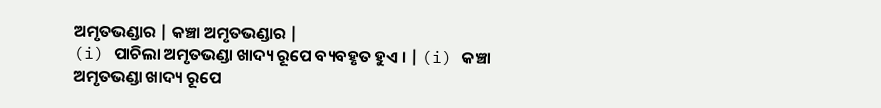ଅମୃତଭଣ୍ଡାର | କଞ୍ଚା ଅମୃତଭଣ୍ଡାର |
(i) ପାଚିଲା ଅମୃତଭଣ୍ଡା ଖାଦ୍ୟ ରୂପେ ବ୍ୟବହୃତ ହୁଏ । | (i) କଞ୍ଚା ଅମୃତଭଣ୍ଡା ଖାଦ୍ୟ ରୂପେ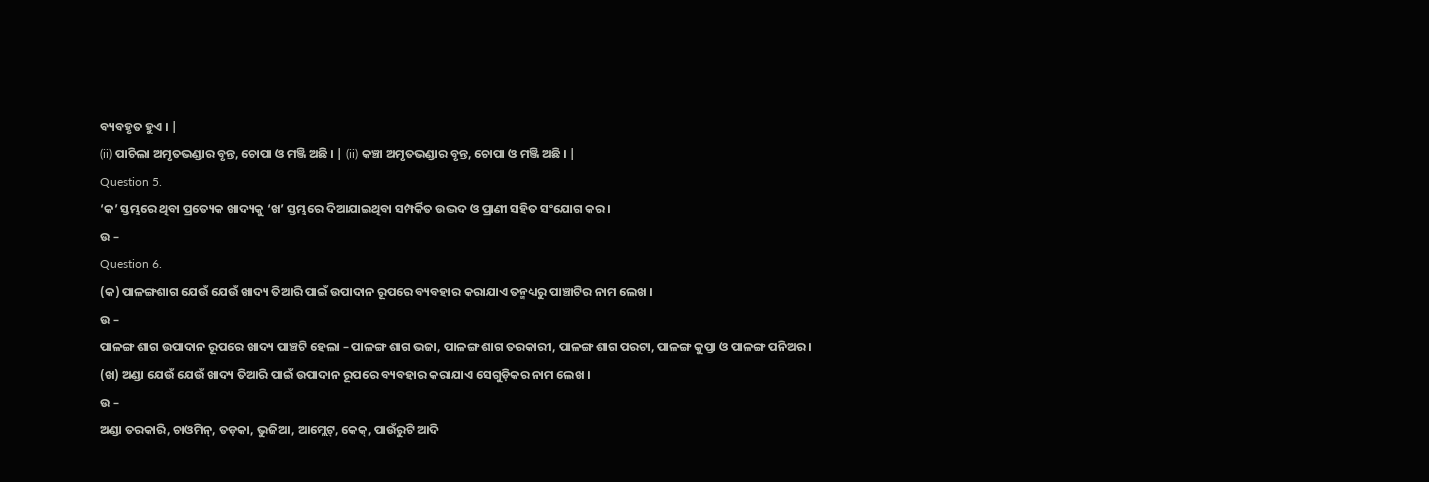ବ୍ୟବହୃତ ହୁଏ । |
(ii) ପାଚିଲା ଅମୃତଭଣ୍ଡାର ବୃନ୍ତ, ଚୋପା ଓ ମଞ୍ଜି ଅଛି । | (ii) କଞ୍ଚା ଅମୃତଭଣ୍ଡାର ବୃନ୍ତ, ଚୋପା ଓ ମଞ୍ଜି ଅଛି । |
Question 5.
‘କ’ ସ୍ତମ୍ଭରେ ଥିବା ପ୍ରତ୍ୟେକ ଖାଦ୍ୟକୁ ‘ଖ’ ସ୍ତମ୍ଭରେ ଦିଆଯାଇଥିବା ସମ୍ପର୍କିତ ଉଦ୍ଭଦ ଓ ପ୍ରାଣୀ ସହିତ ସଂଯୋଗ କର ।
ଉ –
Question 6.
(କ) ପାଳଙ୍ଗଶାଗ ଯେଉଁ ଯେଉଁ ଖାଦ୍ୟ ତିଆରି ପାଇଁ ଉପାଦାନ ରୂପରେ ବ୍ୟବହାର କରାଯାଏ ତନ୍ମଧ୍ୟରୁ ପାଞ୍ଚାଟିର ନାମ ଲେଖ ।
ଉ –
ପାଳଙ୍ଗ ଶାଗ ଉପାଦାନ ରୂପରେ ଖାଦ୍ୟ ପାଞ୍ଚଟି ହେଲା – ପାଳଙ୍ଗ ଶାଗ ଭଜା, ପାଳଙ୍ଗ ଶାଗ ତରକାରୀ, ପାଳଙ୍ଗ ଶାଗ ପରଟା, ପାଳଙ୍ଗ କୁପ୍ତା ଓ ପାଳଙ୍ଗ ପନିଅର ।
(ଖ) ଅଣ୍ଡା ଯେଉଁ ଯେଉଁ ଖାଦ୍ୟ ତିଆରି ପାଇଁ ଉପାଦାନ ରୂପରେ ବ୍ୟବହାର କରାଯାଏ ସେଗୁଡ଼ିକର ନାମ ଲେଖ ।
ଉ –
ଅଣ୍ଡା ତରକାରି, ଚାଓମିନ୍, ତଡ଼କା, ଭୁଜିଆ, ଆମ୍ଲେଟ୍, କେକ୍, ପାଉଁରୁଟି ଆଦି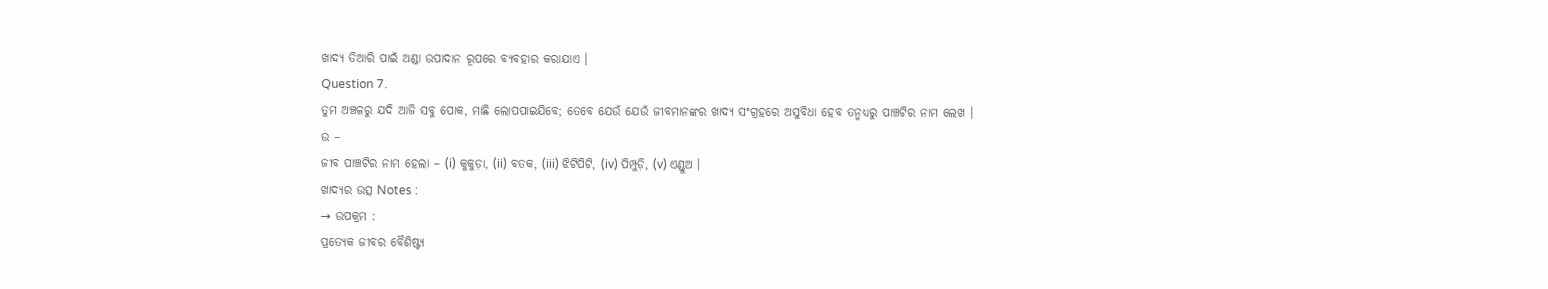ଖାଦ୍ୟ ତିଆରି ପାଇଁ ଅଣ୍ଡା ଉପାଦାନ ରୂପରେ ବ୍ୟବହାର କରାଯାଏ ।
Question 7.
ତୁମ ଅଞ୍ଚଳରୁ ଯଦି ଆଜି ସବୁ ପୋକ, ମାଛି ଲୋପପାଇଯିବେ; ତେବେ ଯେଉଁ ଯେଉଁ ଜୀବମାନଙ୍କର ଖାଦ୍ୟ ସଂଗ୍ରହରେ ଅସୁବିଧା ହେବ ତନ୍ମଧ୍ୟରୁ ପାଞ୍ଚଟିର ନାମ ଲେଖ ।
ଉ –
ଜୀବ ପାଞ୍ଚଟିର ନାମ ହେଲା – (i) କୁକୁଡ଼ା, (ii) ବତକ, (iii) ଝିଟିପିଟି, (iv) ପିମ୍ପୁଡ଼ି, (v) ଏଣ୍ଡୁଅ ।
ଖାଦ୍ୟର ଉତ୍ସ Notes :
→ ଉପକ୍ରମ :
ପ୍ରତ୍ୟେକ ଜୀବର ବୈଶିଷ୍ଟ୍ୟ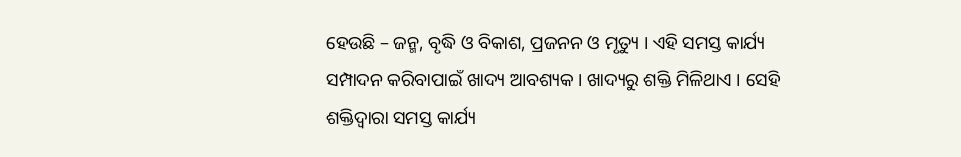ହେଉଛି – ଜନ୍ମ, ବୃଦ୍ଧି ଓ ବିକାଶ, ପ୍ରଜନନ ଓ ମୃତ୍ୟୁ । ଏହି ସମସ୍ତ କାର୍ଯ୍ୟ ସମ୍ପାଦନ କରିବାପାଇଁ ଖାଦ୍ୟ ଆବଶ୍ୟକ । ଖାଦ୍ୟରୁ ଶକ୍ତି ମିଳିଥାଏ । ସେହି ଶକ୍ତିଦ୍ଵାରା ସମସ୍ତ କାର୍ଯ୍ୟ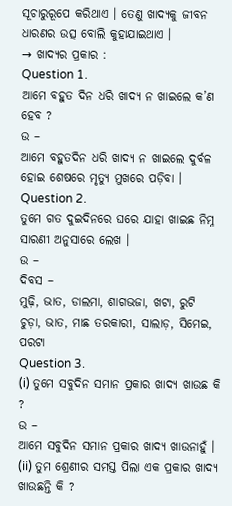ସୂଚାରୁରୂପେ କରିଥାଏ । ତେଣୁ ଖାଦ୍ୟକୁ ଜୀବନ ଧାରଣର ଉତ୍ସ ବୋଲି କୁହାଯାଇଥାଏ ।
→ ଖାଦ୍ୟର ପ୍ରକାର :
Question 1.
ଆମେ ବହୁତ ଦିନ ଧରି ଖାଦ୍ୟ ନ ଖାଇଲେ କ’ଣ ହେବ ?
ଉ –
ଆମେ ବହୁତଦିନ ଧରି ଖାଦ୍ୟ ନ ଖାଇଲେ ଦୁର୍ବଳ ହୋଇ ଶେଷରେ ମୃତ୍ୟୁ ମୁଖରେ ପଡ଼ିବା ।
Question 2.
ତୁମେ ଗତ ଦୁଇଦିନରେ ଘରେ ଯାହା ଖାଇଛ ନିମ୍ନ ସାରଣୀ ଅନୁସାରେ ଲେଖ ।
ଉ –
ଦିବସ –
ମୁଢ଼ି, ଭାତ, ଡାଲମା, ଶାଗଭଜା, ଖଟା, ରୁଟି
ଚୁଡ଼ା, ଭାତ, ମାଛ ତରକାରୀ, ସାଲାଡ଼, ସିମେଇ, ପରଟା
Question 3.
(i) ତୁମେ ସବୁଦିନ ସମାନ ପ୍ରକାର ଖାଦ୍ୟ ଖାଉଛ କି ?
ଉ –
ଆମେ ସବୁଦିନ ସମାନ ପ୍ରକାର ଖାଦ୍ୟ ଖାଉନାହୁଁ ।
(ii) ତୁମ ଶ୍ରେଣୀର ସମସ୍ତ ପିଲା ଏକ ପ୍ରକାର ଖାଦ୍ୟ ଖାଉଛନ୍ତି କି ?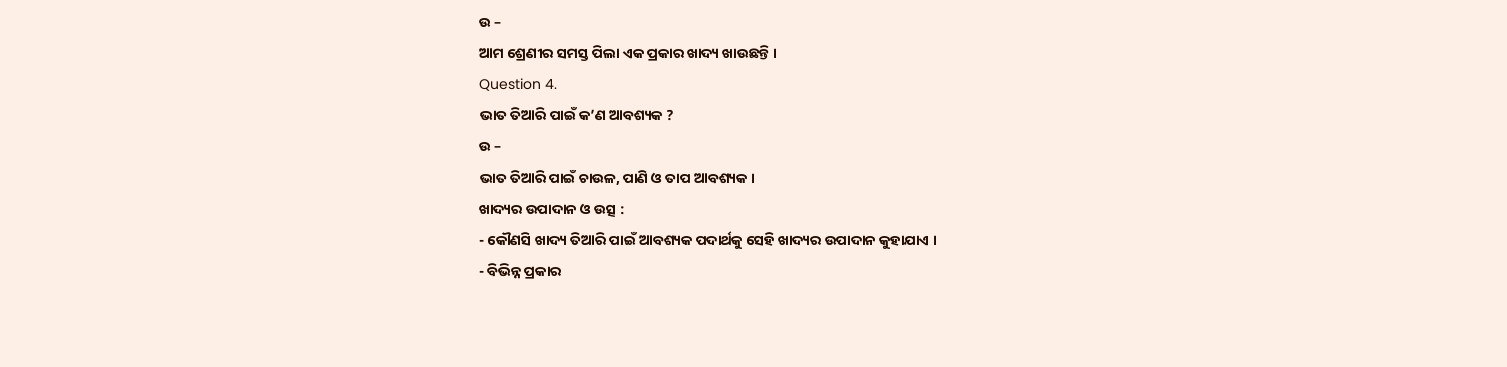ଉ –
ଆମ ଶ୍ରେଣୀର ସମସ୍ତ ପିଲା ଏକ ପ୍ରକାର ଖାଦ୍ୟ ଖାଉଛନ୍ତି ।
Question 4.
ଭାତ ତିଆରି ପାଇଁ କ’ଣ ଆବଶ୍ୟକ ?
ଉ –
ଭାତ ତିଆରି ପାଇଁ ଚାଉଳ, ପାଣି ଓ ତାପ ଆବଶ୍ୟକ ।
ଖାଦ୍ୟର ଉପାଦାନ ଓ ଉତ୍ସ :
- କୌଣସି ଖାଦ୍ୟ ତିଆରି ପାଇଁ ଆବଶ୍ୟକ ପଦାର୍ଥକୁ ସେହି ଖାଦ୍ୟର ଉପାଦାନ କୁହାଯାଏ ।
- ବିଭିନ୍ନ ପ୍ରକାର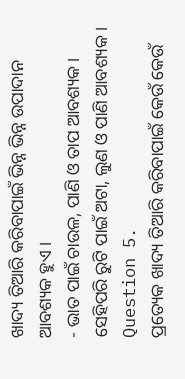ଖାଦ୍ୟ ତିଆରି କରିବାପାଇଁ ଭିନ୍ନ ଭିନ୍ନ ଉପାଦାନ ଆବଶ୍ୟକ ହୁଏ ।
- ଭାତ ପାଇଁ ଚାଉଳ, ପାଣି ଓ ତାପ ଆବଶ୍ୟକ । ସେହିପରି ରୁଟି ପାଇଁ ଅଟା, ଲୁଣ ଓ ପାଣି ଆବଶ୍ୟକ ।
Question 5.
ପ୍ରତ୍ୟେକ ଖାଦ୍ୟ ତିଆରି କରିବାପାଇଁ କେଉଁ କେଉଁ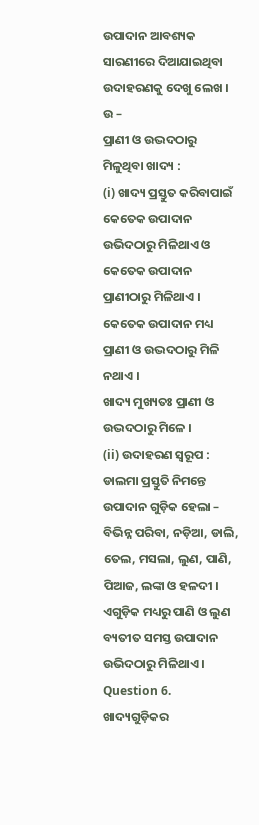ଉପାଦାନ ଆବଶ୍ୟକ ସାରଣୀରେ ଦିଆଯାଇଥିବା ଉଦାହରଣକୁ ଦେଖୁ ଲେଖ ।
ଉ –
ପ୍ରାଣୀ ଓ ଉଦ୍ଭଦଠାରୁ ମିଳୁଥିବା ଖାଦ୍ୟ :
(i) ଖାଦ୍ୟ ପ୍ରସ୍ତୁତ କରିବାପାଇଁ କେତେକ ଉପାଦାନ ଉଭିଦଠାରୁ ମିଳିଥାଏ ଓ କେତେକ ଉପାଦାନ ପ୍ରାଣୀଠାରୁ ମିଳିଥାଏ । କେତେକ ଉପାଦାନ ମଧ୍ୟ ପ୍ରାଣୀ ଓ ଉଦ୍ଭଦଠାରୁ ମିଳି ନଥାଏ ।
ଖାଦ୍ୟ ମୁଖ୍ୟତଃ ପ୍ରାଣୀ ଓ ଉଦ୍ଭଦଠାରୁ ମିଳେ ।
(ii) ଉଦାହରଣ ସ୍ୱରୂପ : ଡାଲମା ପ୍ରସ୍ତୁତି ନିମନ୍ତେ ଉପାଦାନ ଗୁଡ଼ିକ ହେଲା – ବିଭିନ୍ନ ପରିବା, ନଡ଼ିଆ, ଡାଲି, ତେଲ, ମସଲା, ଲୁଣ, ପାଣି, ପିଆଜ, ଲଙ୍କା ଓ ହଳଦୀ । ଏଗୁଡ଼ିକ ମଧ୍ୟରୁ ପାଣି ଓ ଲୁଣ ବ୍ୟତୀତ ସମସ୍ତ ଉପାଦାନ ଉଭିଦଠାରୁ ମିଳିଥାଏ ।
Question 6.
ଖାଦ୍ୟଗୁଡ଼ିକର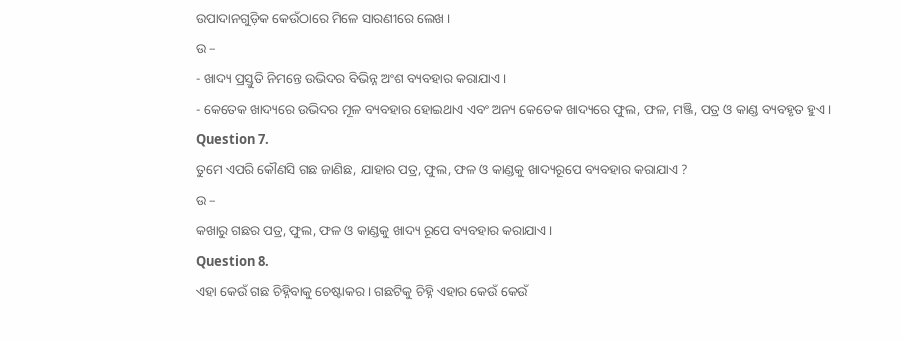ଉପାଦାନଗୁଡ଼ିକ କେଉଁଠାରେ ମିଳେ ସାରଣୀରେ ଲେଖ ।
ଉ –
- ଖାଦ୍ୟ ପ୍ରସ୍ତୁତି ନିମନ୍ତେ ଉଭିଦର ବିଭିନ୍ନ ଅଂଶ ବ୍ୟବହାର କରାଯାଏ ।
- କେତେକ ଖାଦ୍ୟରେ ଉଭିଦର ମୂଳ ବ୍ୟବହାର ହୋଇଥାଏ ଏବଂ ଅନ୍ୟ କେତେକ ଖାଦ୍ୟରେ ଫୁଲ, ଫଳ, ମଞ୍ଜି, ପତ୍ର ଓ କାଣ୍ଡ ବ୍ୟବହୃତ ହୁଏ ।
Question 7.
ତୁମେ ଏପରି କୌଣସି ଗଛ ଜାଣିଛ, ଯାହାର ପତ୍ର, ଫୁଲ, ଫଳ ଓ କାଣ୍ଡକୁ ଖାଦ୍ୟରୂପେ ବ୍ୟବହାର କରାଯାଏ ?
ଉ –
କଖାରୁ ଗଛର ପତ୍ର, ଫୁଲ, ଫଳ ଓ କାଣ୍ଡକୁ ଖାଦ୍ୟ ରୂପେ ବ୍ୟବହାର କରାଯାଏ ।
Question 8.
ଏହା କେଉଁ ଗଛ ଚିହ୍ନିବାକୁ ଚେଷ୍ଟାକର । ଗଛଟିକୁ ଚିହ୍ନି ଏହାର କେଉଁ କେଉଁ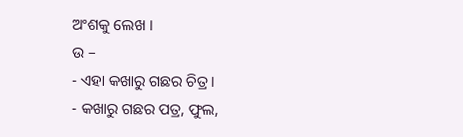ଅଂଶକୁ ଲେଖ ।
ଉ –
- ଏହା କଖାରୁ ଗଛର ଚିତ୍ର ।
- କଖାରୁ ଗଛର ପତ୍ର, ଫୁଲ,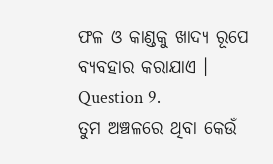ଫଳ ଓ କାଣ୍ଡକୁ ଖାଦ୍ୟ ରୂପେ ବ୍ୟବହାର କରାଯାଏ ।
Question 9.
ତୁମ ଅଞ୍ଚଳରେ ଥିବା କେଉଁ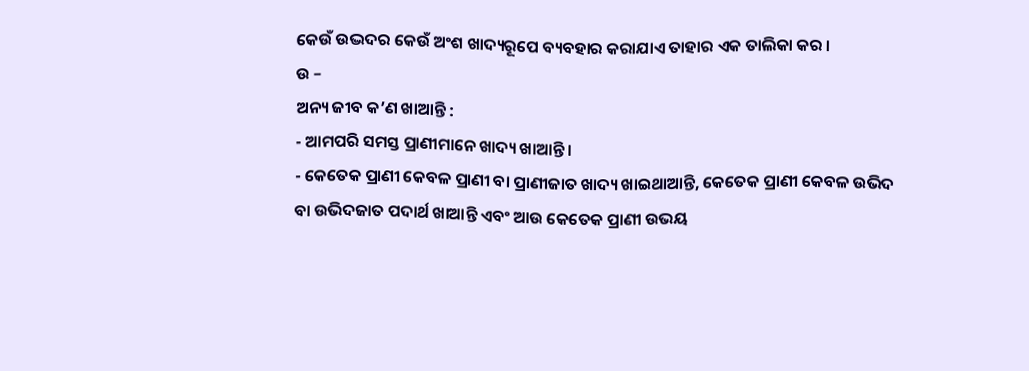କେଉଁ ଉଦ୍ଭଦର କେଉଁ ଅଂଶ ଖାଦ୍ୟରୂପେ ବ୍ୟବହାର କରାଯାଏ ତାହାର ଏକ ତାଲିକା କର ।
ଉ –
ଅନ୍ୟ ଜୀବ କ’ଣ ଖାଆନ୍ତି :
- ଆମପରି ସମସ୍ତ ପ୍ରାଣୀମାନେ ଖାଦ୍ୟ ଖାଆନ୍ତି ।
- କେତେକ ପ୍ରାଣୀ କେବଳ ପ୍ରାଣୀ ବା ପ୍ରାଣୀଜାତ ଖାଦ୍ୟ ଖାଇଥାଆନ୍ତି, କେତେକ ପ୍ରାଣୀ କେବଳ ଉଭିଦ ବା ଉଭିଦଜାତ ପଦାର୍ଥ ଖାଆନ୍ତି ଏବଂ ଆଉ କେତେକ ପ୍ରାଣୀ ଉଭୟ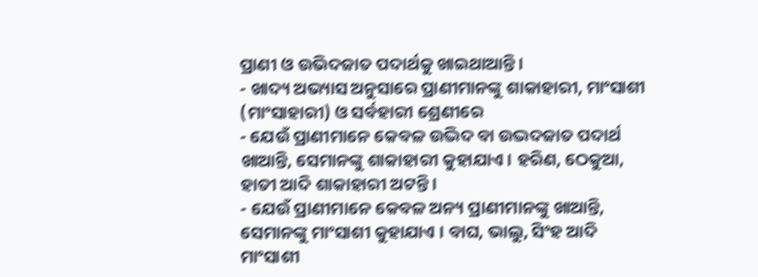ପ୍ରାଣୀ ଓ ଉଭିଦଜାତ ପଦାର୍ଥକୁ ଖାଇଥାଆନ୍ତି ।
- ଖାଦ୍ୟ ଅଭ୍ୟାସ ଅନୁସାରେ ପ୍ରାଣୀମାନଙ୍କୁ ଶାକାହାରୀ, ମାଂସାଶୀ (ମାଂସାହାରୀ) ଓ ସର୍ବହାରୀ ଶ୍ରେଣୀରେ
- ଯେଉଁ ପ୍ରାଣୀମାନେ କେବଳ ଉଦ୍ଭିଦ ବା ଉଦ୍ଭଦଜାତ ପଦାର୍ଥ ଖାଆନ୍ତି, ସେମାନଙ୍କୁ ଶାକାହାରୀ କୁହାଯାଏ । ହରିଣ, ଠେକୁଆ, ହାତୀ ଆଦି ଶାକାହାରୀ ଅଟନ୍ତି ।
- ଯେଉଁ ପ୍ରାଣୀମାନେ କେବଳ ଅନ୍ୟ ପ୍ରାଣୀମାନଙ୍କୁ ଖାଆନ୍ତି, ସେମାନଙ୍କୁ ମାଂସାଶୀ କୁହାଯାଏ । ବାଘ, ଭାଲୁ, ସିଂହ ଆଦି ମାଂସାଶୀ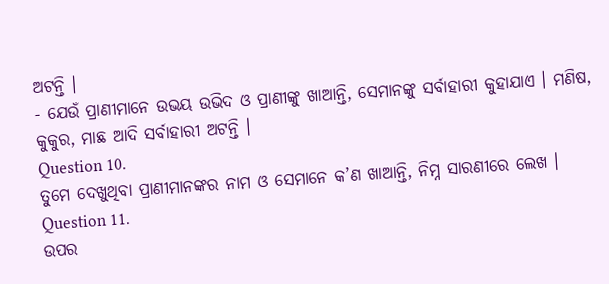ଅଟନ୍ତି ।
- ଯେଉଁ ପ୍ରାଣୀମାନେ ଉଭୟ ଉଭିଦ ଓ ପ୍ରାଣୀଙ୍କୁ ଖାଆନ୍ତି, ସେମାନଙ୍କୁ ସର୍ବାହାରୀ କୁହାଯାଏ । ମଣିଷ, କୁକୁର, ମାଛ ଆଦି ସର୍ବାହାରୀ ଅଟନ୍ତି ।
Question 10.
ତୁମେ ଦେଖୁଥିବା ପ୍ରାଣୀମାନଙ୍କର ନାମ ଓ ସେମାନେ କ’ଣ ଖାଆନ୍ତି, ନିମ୍ନ ସାରଣୀରେ ଲେଖ ।
Question 11.
ଉପର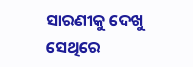ସାରଣୀକୁ ଦେଖୁ ସେଥିରେ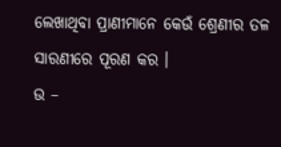ଲେଖାଥିବା ପ୍ରାଣୀମାନେ କେଉଁ ଶ୍ରେଣୀର ତଳ ସାରଣୀରେ ପୂରଣ କର ।
ଉ –